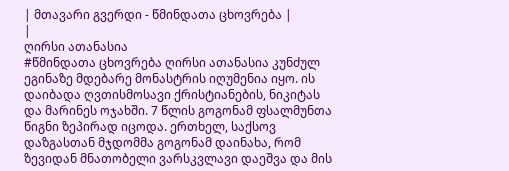| მთავარი გვერდი - წმინდათა ცხოვრება |
|
ღირსი ათანასია
#წმინდათა ცხოვრება ღირსი ათანასია კუნძულ ეგინაზე მდებარე მონასტრის იღუმენია იყო. ის დაიბადა ღვთისმოსავი ქრისტიანების, ნიკიტას და მარინეს ოჯახში. 7 წლის გოგონამ ფსალმუნთა წიგნი ზეპირად იცოდა. ერთხელ, საქსოვ დაზგასთან მჯდომმა გოგონამ დაინახა, რომ ზევიდან მნათობელი ვარსკვლავი დაეშვა და მის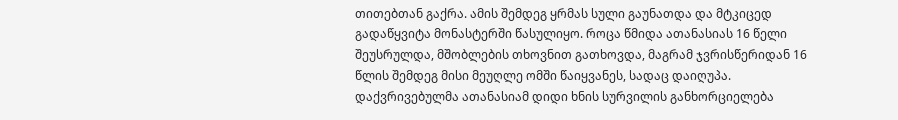თითებთან გაქრა. ამის შემდეგ ყრმას სული გაუნათდა და მტკიცედ გადაწყვიტა მონასტერში წასულიყო. როცა წმიდა ათანასიას 16 წელი შეუსრულდა, მშობლების თხოვნით გათხოვდა, მაგრამ ჯვრისწერიდან 16 წლის შემდეგ მისი მეუღლე ომში წაიყვანეს, სადაც დაიღუპა. დაქვრივებულმა ათანასიამ დიდი ხნის სურვილის განხორციელება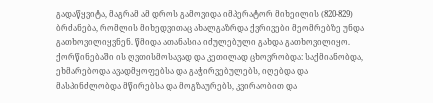გადაწყვიტა, მაგრამ ამ დროს გამოვიდა იმპერატორ მიხეილის (820-829) ბრძანება, რომლის მიხედვითაც ახალგაზრდა ქვრივები მეომრებზე უნდა გათხოვილიყვნენ. წმიდა ათანასია იძულებული გახდა გათხოვილიყო. ქორწინებაში ის ღვთისმოსავად და კეთილად ცხოვრობდა: საქმიანობდა, ეხმარებოდა ავადმყოფებსა და გაჭირვებულებს, იღებდა და მასპინძლობდა მწირებსა და მოგზაურებს, კვირაობით და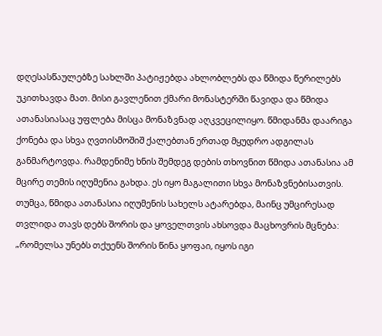დღესასწაულებზე სახლში პატიჟებდა ახლობლებს და წმიდა წერილებს უკითხავდა მათ. მისი გავლენით ქმარი მონასტერში წავიდა და წმიდა ათანასიასაც უფლება მისცა მონაზვნად აღკვეცილიყო. წმიდანმა დაარიგა ქონება და სხვა ღვთისმოშიშ ქალებთან ერთად მყუდრო ადგილას განმარტოვდა. რამდენიმე ხნის შემდეგ დების თხოვნით წმიდა ათანასია ამ მცირე თემის იღუმენია გახდა. ეს იყო მაგალითი სხვა მონაზვნებისათვის. თუმცა, წმიდა ათანასია იღუმენის სახელს ატარებდა, მაინც უმცირესად თვლიდა თავს დებს შორის და ყოველთვის ახსოვდა მაცხოვრის მცნება: „რომელსა უნებს თქუენს შორის წინა ყოფაი, იყოს იგი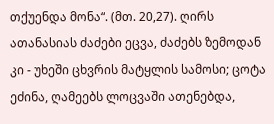თქუენდა მონა“. (მთ. 20,27). ღირს ათანასიას ძაძები ეცვა, ძაძებს ზემოდან კი - უხეში ცხვრის მატყლის სამოსი; ცოტა ეძინა, ღამეებს ლოცვაში ათენებდა,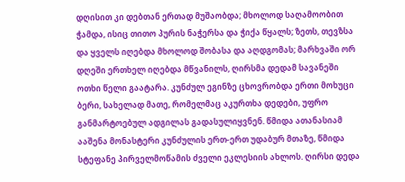დღისით კი დებთან ერთად მუშაობდა; მხოლოდ საღამოობით ჭამდა, ისიც თითო პურის ნაჭერსა და ჭიქა წყალს; ზეთს, თევზსა და ყველს იღებდა მხოლოდ შობასა და აღდგომას; მარხვაში ორ დღეში ერთხელ იღებდა მწვანილს, ღირსმა დედამ სავანეში ოთხი წელი გაატარა. კუნძულ ეგინზე ცხოვრობდა ერთი მოხუცი ბერი, სახელად მათე, რომელმაც აკურთხა დედები, უფრო განმარტოებულ ადგილას გადასულიყვნენ. წმიდა ათანასიამ ააშენა მონასტერი კუნძულის ერთ-ერთ უდაბურ მთაზე, წმიდა სტეფანე პირველმოწამის ძველი ეკლესიის ახლოს. ღირსი დედა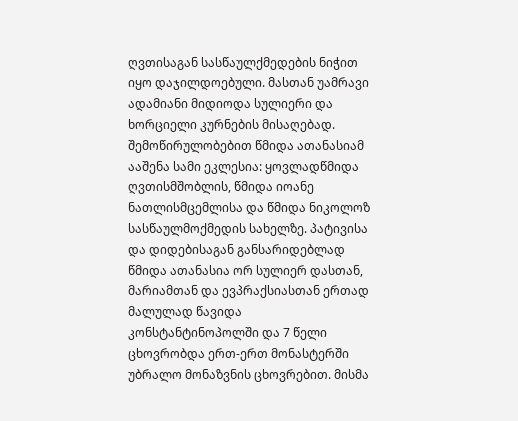ღვთისაგან სასწაულქმედების ნიჭით იყო დაჯილდოებული. მასთან უამრავი ადამიანი მიდიოდა სულიერი და ხორციელი კურნების მისაღებად. შემოწირულობებით წმიდა ათანასიამ ააშენა სამი ეკლესია: ყოვლადწმიდა ღვთისმშობლის, წმიდა იოანე ნათლისმცემლისა და წმიდა ნიკოლოზ სასწაულმოქმედის სახელზე. პატივისა და დიდებისაგან განსარიდებლად წმიდა ათანასია ორ სულიერ დასთან, მარიამთან და ევპრაქსიასთან ერთად მალულად წავიდა კონსტანტინოპოლში და 7 წელი ცხოვრობდა ერთ-ერთ მონასტერში უბრალო მონაზვნის ცხოვრებით. მისმა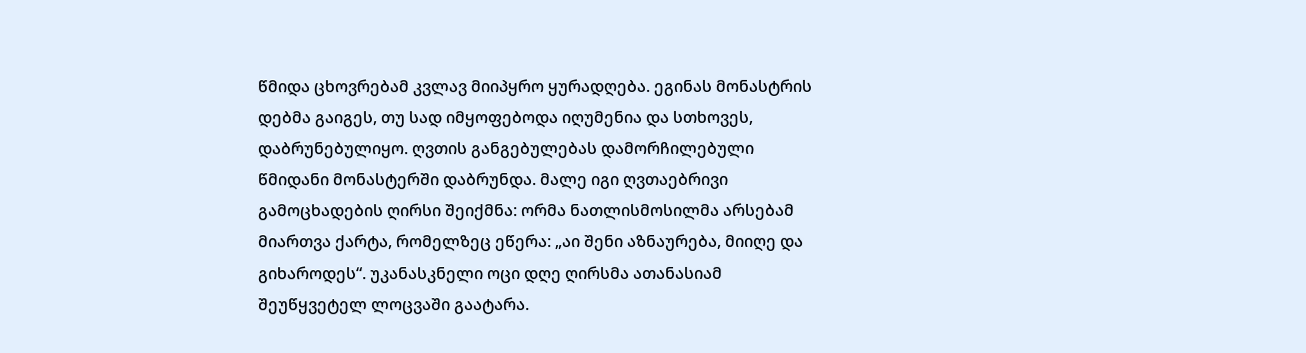წმიდა ცხოვრებამ კვლავ მიიპყრო ყურადღება. ეგინას მონასტრის დებმა გაიგეს, თუ სად იმყოფებოდა იღუმენია და სთხოვეს, დაბრუნებულიყო. ღვთის განგებულებას დამორჩილებული წმიდანი მონასტერში დაბრუნდა. მალე იგი ღვთაებრივი გამოცხადების ღირსი შეიქმნა: ორმა ნათლისმოსილმა არსებამ მიართვა ქარტა, რომელზეც ეწერა: „აი შენი აზნაურება, მიიღე და გიხაროდეს“. უკანასკნელი ოცი დღე ღირსმა ათანასიამ შეუწყვეტელ ლოცვაში გაატარა.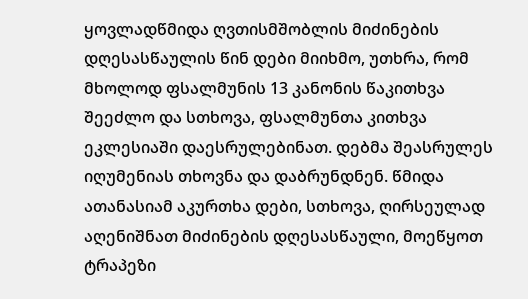ყოვლადწმიდა ღვთისმშობლის მიძინების დღესასწაულის წინ დები მიიხმო, უთხრა, რომ მხოლოდ ფსალმუნის 13 კანონის წაკითხვა შეეძლო და სთხოვა, ფსალმუნთა კითხვა ეკლესიაში დაესრულებინათ. დებმა შეასრულეს იღუმენიას თხოვნა და დაბრუნდნენ. წმიდა ათანასიამ აკურთხა დები, სთხოვა, ღირსეულად აღენიშნათ მიძინების დღესასწაული, მოეწყოთ ტრაპეზი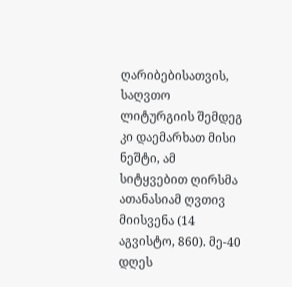ღარიბებისათვის, საღვთო ლიტურგიის შემდეგ კი დაემარხათ მისი ნეშტი, ამ სიტყვებით ღირსმა ათანასიამ ღვთივ მიისვენა (14 აგვისტო, 860). მე-40 დღეს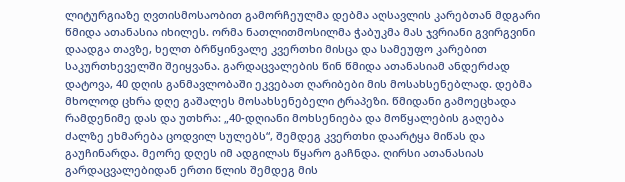ლიტურგიაზე ღვთისმოსაობით გამორჩეულმა დებმა აღსავლის კარებთან მდგარი წმიდა ათანასია იხილეს. ორმა ნათლითმოსილმა ჭაბუკმა მას ჯვრიანი გვირგვინი დაადგა თავზე, ხელთ ბრწყინვალე კვერთხი მისცა და სამეუფო კარებით საკურთხეველში შეიყვანა. გარდაცვალების წინ წმიდა ათანასიამ ანდერძად დატოვა, 40 დღის განმავლობაში ეკვებათ ღარიბები მის მოსახსენებლად. დებმა მხოლოდ ცხრა დღე გაშალეს მოსახსენებელი ტრაპეზი. წმიდანი გამოეცხადა რამდენიმე დას და უთხრა: „40-დღიანი მოხსენიება და მოწყალების გაღება ძალზე ეხმარება ცოდვილ სულებს“, შემდეგ კვერთხი დაარტყა მიწას და გაუჩინარდა. მეორე დღეს იმ ადგილას წყარო გაჩნდა. ღირსი ათანასიას გარდაცვალებიდან ერთი წლის შემდეგ მის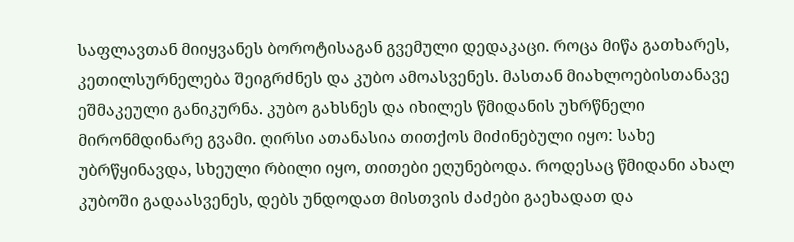საფლავთან მიიყვანეს ბოროტისაგან გვემული დედაკაცი. როცა მიწა გათხარეს, კეთილსურნელება შეიგრძნეს და კუბო ამოასვენეს. მასთან მიახლოებისთანავე ეშმაკეული განიკურნა. კუბო გახსნეს და იხილეს წმიდანის უხრწნელი მირონმდინარე გვამი. ღირსი ათანასია თითქოს მიძინებული იყო: სახე უბრწყინავდა, სხეული რბილი იყო, თითები ეღუნებოდა. როდესაც წმიდანი ახალ კუბოში გადაასვენეს, დებს უნდოდათ მისთვის ძაძები გაეხადათ და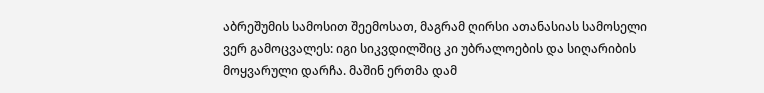აბრეშუმის სამოსით შეემოსათ, მაგრამ ღირსი ათანასიას სამოსელი ვერ გამოცვალეს: იგი სიკვდილშიც კი უბრალოების და სიღარიბის მოყვარული დარჩა. მაშინ ერთმა დამ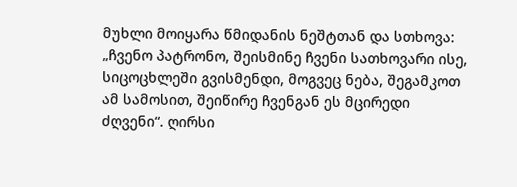მუხლი მოიყარა წმიდანის ნეშტთან და სთხოვა: „ჩვენო პატრონო, შეისმინე ჩვენი სათხოვარი ისე, სიცოცხლეში გვისმენდი, მოგვეც ნება, შეგამკოთ ამ სამოსით, შეიწირე ჩვენგან ეს მცირედი ძღვენი“. ღირსი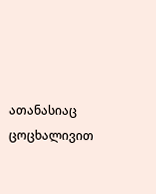ათანასიაც ცოცხალივით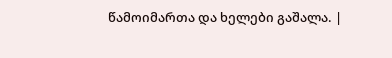წამოიმართა და ხელები გაშალა. |